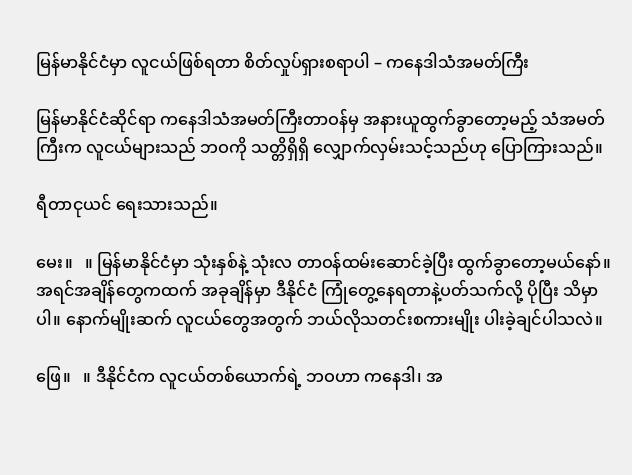မြန်မာနိုင်ငံမှာ လူငယ်ဖြစ်ရတာ စိတ်လှုပ်ရှားစရာပါ – ကနေဒါသံအမတ်ကြီး

မြန်မာနိုင်ငံဆိုင်ရာ ကနေဒါသံအမတ်ကြီးတာဝန်မှ အနားယူထွက်ခွာတော့မည့် သံအမတ်ကြီးက လူငယ်များသည် ဘဝကို သတ္တိရှိရှိ လျှောက်လှမ်းသင့်သည်ဟု ပြောကြားသည်။

ရီတာငုယင် ရေးသားသည်။

မေး။   ။ မြန်မာနိုင်ငံမှာ သုံးနှစ်နဲ့ သုံးလ တာဝန်ထမ်းဆောင်ခဲ့ပြီး ထွက်ခွာတော့မယ်နော်။ အရင်အချိန်တွေကထက် အခုချိန်မှာ ဒီနိုင်ငံ ကြုံတွေ့နေရတာနဲ့ပတ်သက်လို့ ပိုပြီး သိမှာပါ။ နောက်မျိုးဆက် လူငယ်တွေအတွက် ဘယ်လိုသတင်းစကားမျိုး ပါးခဲ့ချင်ပါသလဲ။

ဖြေ။   ။ ဒီနိုင်ငံက လူငယ်တစ်ယောက်ရဲ့ ဘဝဟာ ကနေဒါ၊ အ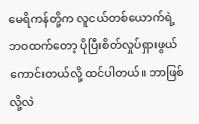မေရိကန်တို့က လူငယ်တစ်ယောက်ရဲ့ ဘဝထက်တော့ ပိုပြီးစိတ်လှုပ်ရှားဖွယ်ကောင်းတယ်လို့ ထင်ပါတယ်။ ဘာဖြစ်လို့လဲ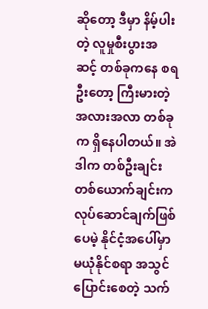ဆိုတော့ ဒီမှာ နိမ့်ပါးတဲ့ လူမှုစီးပွားအဆင့် တစ်ခုကနေ စရဦးတော့ ကြီးမားတဲ့ အလားအလာ တစ်ခုက ရှိနေပါတယ်။ အဲဒါက တစ်ဦးချင်း တစ်ယောက်ချင်းက လုပ်ဆောင်ချက်ဖြစ်ပေမဲ့ နိုင်ငံ့အပေါ်မှာ မယုံနိုင်စရာ အသွင်ပြောင်းစေတဲ့ သက်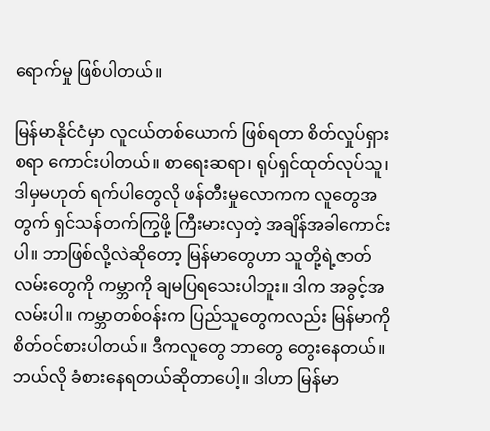ရောက်မှု ဖြစ်ပါတယ်။

မြန်မာနိုင်ငံမှာ လူငယ်တစ်ယောက် ဖြစ်ရတာ စိတ်လှုပ်ရှားစရာ ကောင်းပါတယ်။ စာရေးဆရာ၊ ရုပ်ရှင်ထုတ်လုပ်သူ၊ ဒါမှမဟုတ် ရက်ပါတွေလို ဖန်တီးမှုလောကက လူတွေအတွက် ရှင်သန်တက်ကြွဖို့ ကြီးမားလှတဲ့ အချိန်အခါကောင်းပါ။ ဘာဖြစ်လို့လဲဆိုတော့ မြန်မာတွေဟာ သူတို့ရဲ့ဇာတ်လမ်းတွေကို ကမ္ဘာကို ချမပြရသေးပါဘူး။ ဒါက အခွင့်အလမ်းပါ။ ကမ္ဘာတစ်ဝန်းက ပြည်သူတွေကလည်း မြန်မာကို စိတ်ဝင်စားပါတယ်။ ဒီကလူတွေ ဘာတွေ တွေးနေတယ်။ ဘယ်လို ခံစားနေရတယ်ဆိုတာပေါ့။ ဒါဟာ မြန်မာ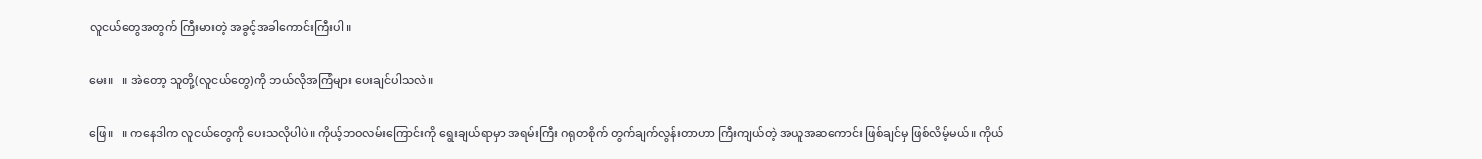လူငယ်တွေအတွက် ကြီးမားတဲ့ အခွင့်အခါကောင်းကြီးပါ။

မေး။   ။ အဲတော့ သူတို့(လူငယ်တွေ)ကို ဘယ်လိုအကြံများ ပေးချင်ပါသလဲ။

ဖြေ။   ။ ကနေဒါက လူငယ်တွေကို ပေးသလိုပါပဲ။ ကိုယ့်ဘဝလမ်းကြောင်းကို ရွေးချယ်ရာမှာ အရမ်းကြီး ဂရုတစိုက် တွက်ချက်လွန်းတာဟာ ကြီးကျယ်တဲ့ အယူအဆကောင်း ဖြစ်ချင်မှ ဖြစ်လိမ့်မယ်။ ကိုယ်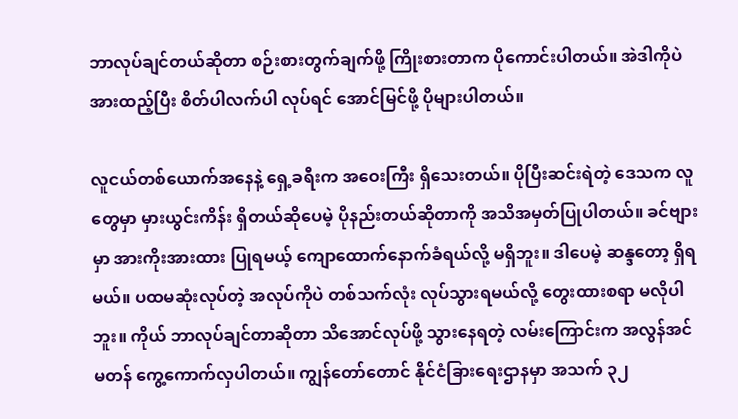ဘာလုပ်ချင်တယ်ဆိုတာ စဉ်းစားတွက်ချက်ဖို့ ကြိုးစားတာက ပိုကောင်းပါတယ်။ အဲဒါကိုပဲ အားထည့်ပြီး စိတ်ပါလက်ပါ လုပ်ရင် အောင်မြင်ဖို့ ပိုများပါတယ်။

လူငယ်တစ်ယောက်အနေနဲ့ ရှေ့ခရီးက အဝေးကြီး ရှိသေးတယ်။ ပိုပြီးဆင်းရဲတဲ့ ဒေသက လူတွေမှာ မှားယွင်းကိန်း ရှိတယ်ဆိုပေမဲ့ ပိုနည်းတယ်ဆိုတာကို အသိအမှတ်ပြုပါတယ်။ ခင်ဗျားမှာ အားကိုးအားထား ပြုရမယ့် ကျောထောက်နောက်ခံရယ်လို့ မရှိဘူး။ ဒါပေမဲ့ ဆန္ဒတော့ ရှိရမယ်။ ပထမဆုံးလုပ်တဲ့ အလုပ်ကိုပဲ တစ်သက်လုံး လုပ်သွားရမယ်လို့ တွေးထားစရာ မလိုပါဘူး။ ကိုယ် ဘာလုပ်ချင်တာဆိုတာ သိအောင်လုပ်ဖို့ သွားနေရတဲ့ လမ်းကြောင်းက အလွန်အင်မတန် ကွေ့ကောက်လှပါတယ်။ ကျွန်တော်တောင် နိုင်ငံခြားရေးဌာနမှာ အသက် ၃၂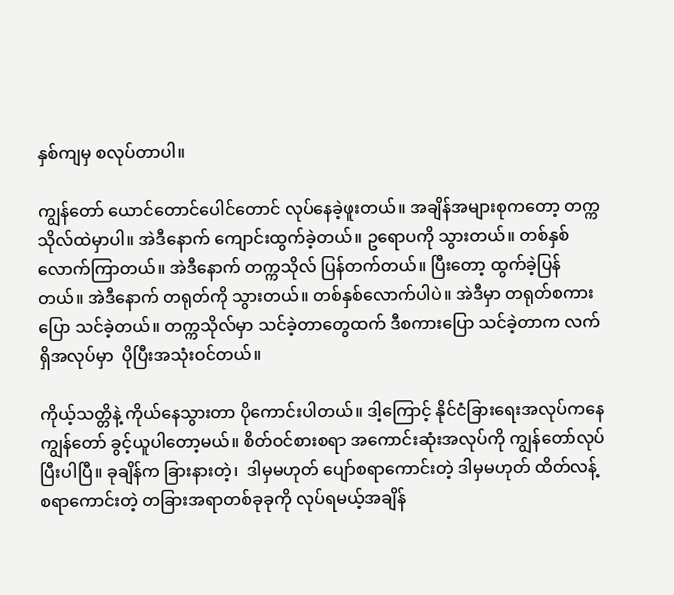နှစ်ကျမှ စလုပ်တာပါ။

ကျွန်တော် ယောင်တောင်ပေါင်တောင် လုပ်နေခဲ့ဖူးတယ်။ အချိန်အများစုကတော့ တက္ကသိုလ်ထဲမှာပါ။ အဲဒီနောက် ကျောင်းထွက်ခဲ့တယ်။ ဥရောပကို သွားတယ်။ တစ်နှစ်လောက်ကြာတယ်။ အဲဒီနောက် တက္ကသိုလ် ပြန်တက်တယ်။ ပြီးတော့ ထွက်ခဲ့ပြန်တယ်။ အဲဒီနောက် တရုတ်ကို သွားတယ်။ တစ်နှစ်လောက်ပါပဲ။ အဲဒီမှာ တရုတ်စကားပြော သင်ခဲ့တယ်။ တက္ကသိုလ်မှာ သင်ခဲ့တာတွေထက် ဒီစကားပြော သင်ခဲ့တာက လက်ရှိအလုပ်မှာ  ပိုပြီးအသုံးဝင်တယ်။

ကိုယ့်သတ္တိနဲ့ ကိုယ်နေသွားတာ ပိုကောင်းပါတယ်။ ဒါ့ကြောင့် နိုင်ငံခြားရေးအလုပ်ကနေ ကျွန်တော် ခွင့်ယူပါတော့မယ်။ စိတ်ဝင်စားစရာ အကောင်းဆုံးအလုပ်ကို ကျွန်တော်လုပ်ပြီးပါပြီ။ ခုချိန်က ခြားနားတဲ့၊  ဒါမှမဟုတ် ပျော်စရာကောင်းတဲ့ ဒါမှမဟုတ် ထိတ်လန့်စရာကောင်းတဲ့ တခြားအရာတစ်ခုခုကို လုပ်ရမယ့်အချိန်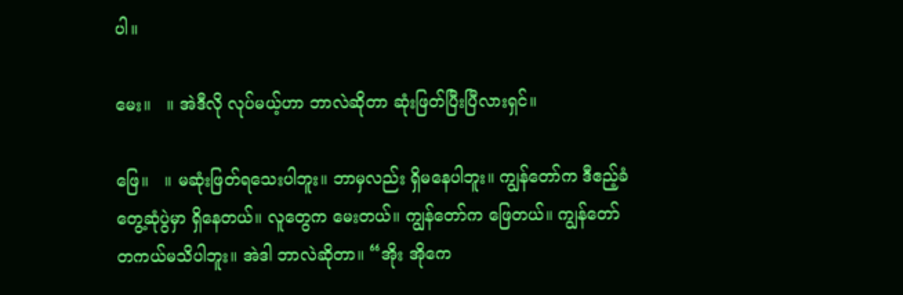ပါ။

မေး။   ။ အဲဒီလို လုပ်မယ့်ဟာ ဘာလဲဆိုတာ ဆုံးဖြတ်ပြီးပြီလားရှင်။

ဖြေ။   ။ မဆုံးဖြတ်ရသေးပါဘူး။ ဘာမှလည်း ရှိမနေပါဘူး။ ကျွန်တော်က ဒီဧည့်ခံတွေ့ဆုံပွဲမှာ ရှိနေတယ်။ လူတွေက မေးတယ်။ ကျွန်တော်က ဖြေတယ်။ ကျွန်တော် တကယ်မသိပါဘူး။ အဲဒါ ဘာလဲဆိုတာ။ “အိုး အိုကေ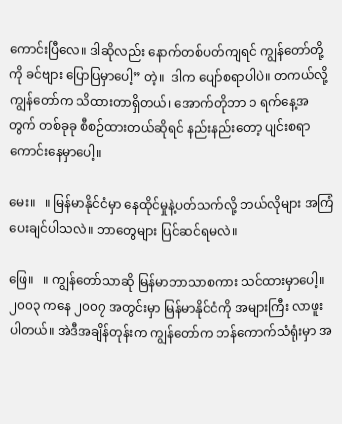ကောင်းပြီလေ။ ဒါဆိုလည်း နောက်တစ်ပတ်ကျရင် ကျွန်တော်တို့ကို ခင်ဗျား ပြောပြမှာပေါ့” တဲ့။  ဒါက ပျော်စရာပါပဲ။ တကယ်လို့ ကျွန်တော်က သိထားတာရှိတယ်၊ အောက်တိုဘာ ၁ ရက်နေ့အတွက် တစ်ခုခု စီစဉ်ထားတယ်ဆိုရင် နည်းနည်းတော့ ပျင်းစရာကောင်းနေမှာပေါ့။

မေး။   ။ မြန်မာနိုင်ငံမှာ နေထိုင်မှုနဲ့ပတ်သက်လို့ ဘယ်လိုများ အကြံပေးချင်ပါသလဲ။ ဘာတွေများ ပြင်ဆင်ရမလဲ။

ဖြေ။   ။ ကျွန်တော်သာဆို မြန်မာဘာသာစကား သင်ထားမှာပေါ့။ ၂၀၀၃ ကနေ ၂၀၀၇ အတွင်းမှာ မြန်မာနိုင်ငံကို အများကြီး လာဖူးပါတယ်။ အဲဒီအချိန်တုန်းက ကျွန်တော်က ဘန်ကောက်သံရုံးမှာ အ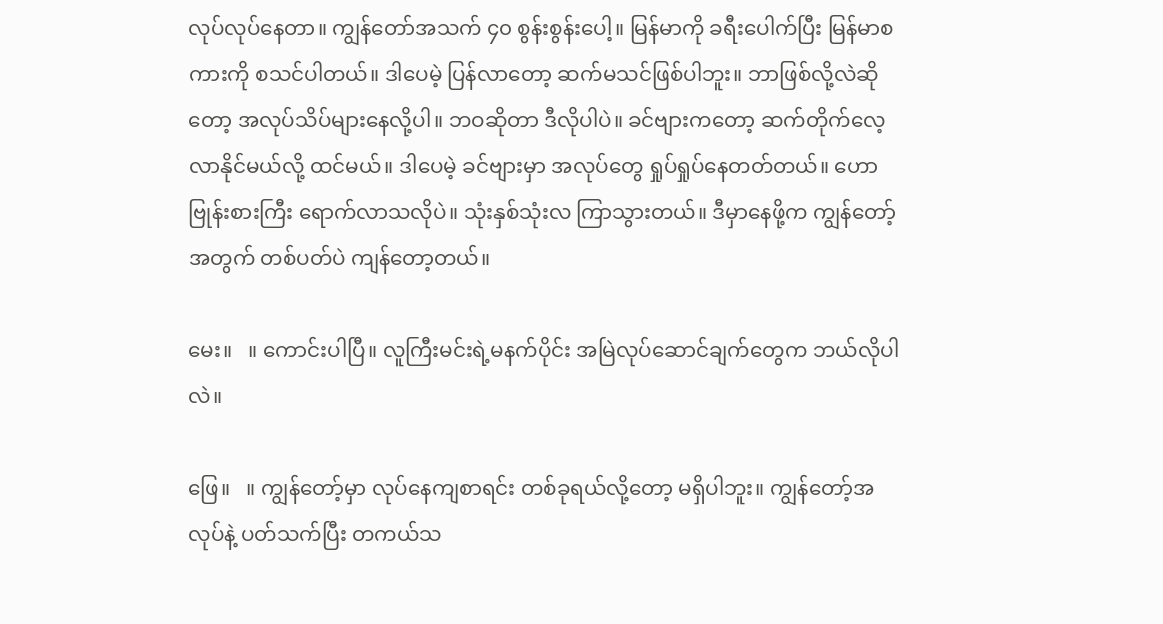လုပ်လုပ်နေတာ။ ကျွန်တော်အသက် ၄၀ စွန်းစွန်းပေါ့။ မြန်မာကို ခရီးပေါက်ပြီး မြန်မာစကားကို စသင်ပါတယ်။ ဒါပေမဲ့ ပြန်လာတော့ ဆက်မသင်ဖြစ်ပါဘူး။ ဘာဖြစ်လို့လဲဆိုတော့ အလုပ်သိပ်များနေလို့ပါ။ ဘဝဆိုတာ ဒီလိုပါပဲ။ ခင်ဗျားကတော့ ဆက်တိုက်လေ့လာနိုင်မယ်လို့ ထင်မယ်။ ဒါပေမဲ့ ခင်ဗျားမှာ အလုပ်တွေ ရှုပ်ရှုပ်နေတတ်တယ်။ ဟော ဗြုန်းစားကြီး ရောက်လာသလိုပဲ။ သုံးနှစ်သုံးလ ကြာသွားတယ်။ ဒီမှာနေဖို့က ကျွန်တော့်အတွက် တစ်ပတ်ပဲ ကျန်တော့တယ်။

မေး။   ။ ကောင်းပါပြီ။ လူကြီးမင်းရဲ့မနက်ပိုင်း အမြဲလုပ်ဆောင်ချက်တွေက ဘယ်လိုပါလဲ။

ဖြေ။   ။ ကျွန်တော့်မှာ လုပ်နေကျစာရင်း တစ်ခုရယ်လို့တော့ မရှိပါဘူး။ ကျွန်တော့်အလုပ်နဲ့ ပတ်သက်ပြီး တကယ်သ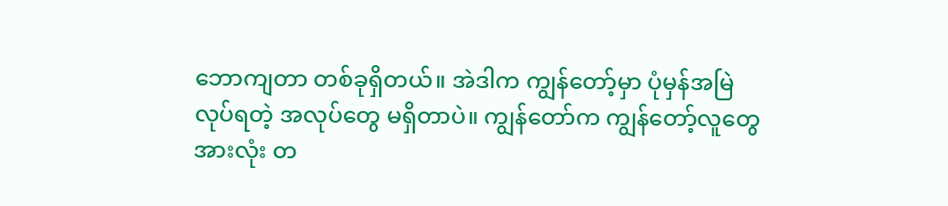ဘောကျတာ တစ်ခုရှိတယ်။ အဲဒါက ကျွန်တော့်မှာ ပုံမှန်အမြဲလုပ်ရတဲ့ အလုပ်တွေ မရှိတာပဲ။ ကျွန်တော်က ကျွန်တော့်လူတွေအားလုံး တ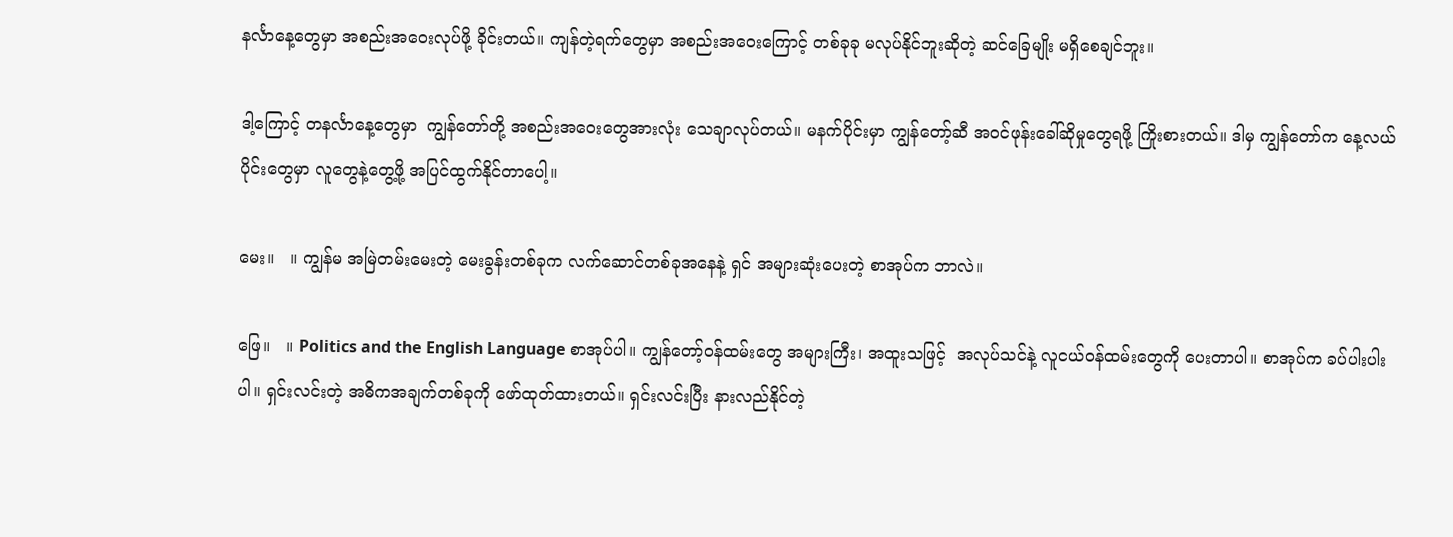နင်္လာနေ့တွေမှာ အစည်းအဝေးလုပ်ဖို့ ခိုင်းတယ်။ ကျန်တဲ့ရက်တွေမှာ အစည်းအဝေးကြောင့် တစ်ခုခု မလုပ်နိုင်ဘူးဆိုတဲ့ ဆင်ခြေမျိုး မရှိစေချင်ဘူး။

ဒါ့ကြောင့် တနင်္လာနေ့တွေမှာ  ကျွန်တော်တို့ အစည်းအဝေးတွေအားလုံး သေချာလုပ်တယ်။ မနက်ပိုင်းမှာ ကျွန်တော့်ဆီ အဝင်ဖုန်းခေါ်ဆိုမှုတွေရဖို့ ကြိုးစားတယ်။ ဒါမှ ကျွန်တော်က နေ့လယ်ပိုင်းတွေမှာ လူတွေနဲ့တွေ့ဖို့ အပြင်ထွက်နိုင်တာပေါ့။

မေး။   ။ ကျွန်မ အမြဲတမ်းမေးတဲ့ မေးခွန်းတစ်ခုက လက်ဆောင်တစ်ခုအနေနဲ့ ရှင် အများဆုံးပေးတဲ့ စာအုပ်က ဘာလဲ။

ဖြေ။   ။ Politics and the English Language စာအုပ်ပါ။ ကျွန်တော့်ဝန်ထမ်းတွေ အများကြီး၊ အထူးသဖြင့်  အလုပ်သင်နဲ့ လူငယ်ဝန်ထမ်းတွေကို ပေးတာပါ။ စာအုပ်က ခပ်ပါးပါးပါ။ ရှင်းလင်းတဲ့ အဓိကအချက်တစ်ခုကို ဖော်ထုတ်ထားတယ်။ ရှင်းလင်းပြီး နားလည်နိုင်တဲ့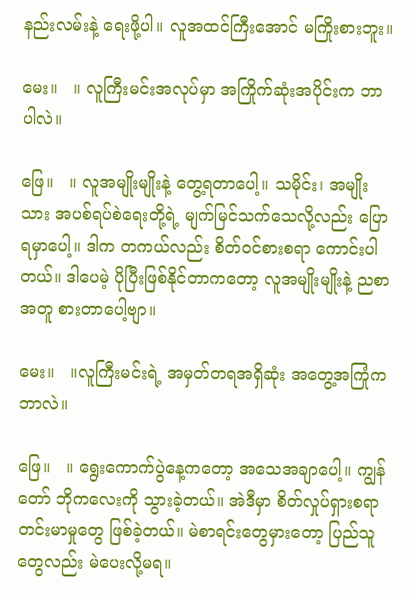နည်းလမ်းနဲ့ ရေးဖို့ပါ။ လူအထင်ကြီးအောင် မကြိုးစားဘူး။

မေး။   ။ လူကြီးမင်းအလုပ်မှာ အကြိုက်ဆုံးအပိုင်းက ဘာပါလဲ။

ဖြေ။   ။ လူအမျိုးမျိုးနဲ့ တွေ့ရတာပေါ့။ သမိုင်း၊ အမျိုးသား အပစ်ရပ်စဲရေးတို့ရဲ့ မျက်မြင်သက်သေလို့လည်း ပြောရမှာပေါ့။ ဒါက တကယ်လည်း စိတ်ဝင်စားစရာ ကောင်းပါတယ်။ ဒါပေမဲ့ ပိုပြီးဖြစ်နိုင်တာကတော့ လူအမျိုးမျိုးနဲ့ ညစာအတူ စားတာပေါ့ဗျာ။

မေး။   ။လူကြီးမင်းရဲ့ အမှတ်တရအရှိဆုံး အတွေ့အကြုံက ဘာလဲ။

ဖြေ။   ။ ရွေးကောက်ပွဲနေ့ကတော့ အသေအချာပေါ့။ ကျွန်တော် ဘိုကလေးကို သွားခဲ့တယ်။ အဲဒီမှာ စိတ်လှုပ်ရှားစရာ တင်းမာမှုတွေ ဖြစ်ခဲ့တယ်။ မဲစာရင်းတွေမှားတော့ ပြည်သူတွေလည်း မဲပေးလို့မရ။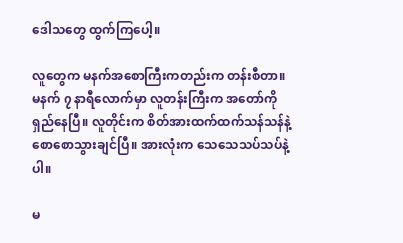ဒေါသတွေ ထွက်ကြပေါ့။

လူတွေက မနက်အစောကြီးကတည်းက တန်းစီတာ။ မနက် ၇ နာရီလောက်မှာ လူတန်းကြီးက အတော်ကို ရှည်နေပြီ။ လူတိုင်းက စိတ်အားထက်ထက်သန်သန်နဲ့ စောစောသွားချင်ပြီ။ အားလုံးက သေသေသပ်သပ်နဲ့ပါ။

မ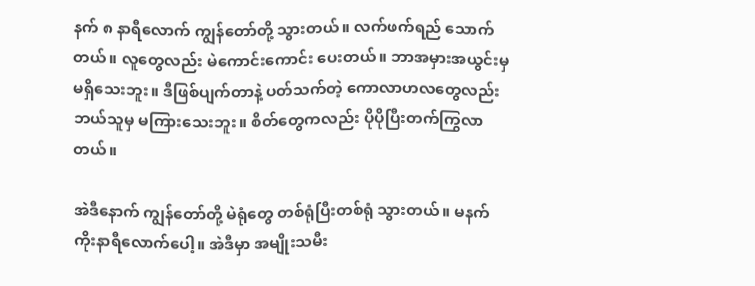နက် ၈ နာရီလောက် ကျွန်တော်တို့ သွားတယ်။ လက်ဖက်ရည် သောက်တယ်။ လူတွေလည်း မဲကောင်းကောင်း ပေးတယ်။ ဘာအမှားအယွင်းမှ မရှိသေးဘူး။ ဒီဖြစ်ပျက်တာနဲ့ ပတ်သက်တဲ့ ကောလာဟလတွေလည်း ဘယ်သူမှ မကြားသေးဘူး။ စိတ်တွေကလည်း ပိုပိုပြီးတက်ကြွလာတယ်။

အဲဒီနောက် ကျွန်တော်တို့ မဲရုံတွေ တစ်ရုံပြီးတစ်ရုံ သွားတယ်။ မနက် ကိုးနာရီလောက်ပေါ့။ အဲဒီမှာ အမျိုးသမီး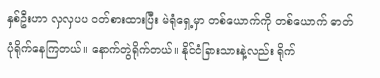နှစ်ဦးဟာ လှလှပပ ဝတ်စားထားပြီး မဲရုံရှေ့မှာ တစ်ယောက်ကို တစ်ယောက် ဓာတ်ပုံရိုက်နေကြတယ်။ နောက်တွဲရိုက်တယ်။ နိုင်ငံခြားသားနဲ့လည်း ရိုက်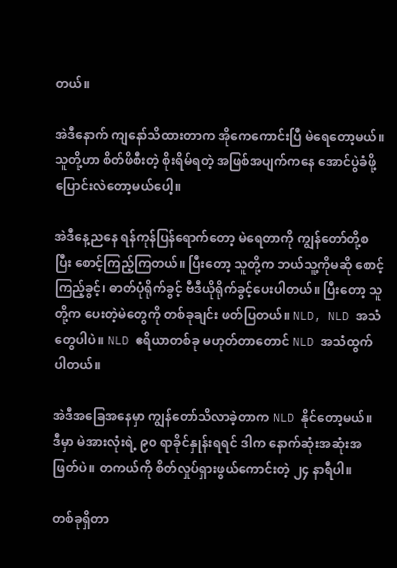တယ်။

အဲဒီနောက် ကျနော်သိထားတာက အိုကေကောင်းပြီ မဲရေတော့မယ်။ သူတို့ဟာ စိတ်ဖိစီးတဲ့ စိုးရိမ်ရတဲ့ အဖြစ်အပျက်ကနေ အောင်ပွဲခံဖို့ ပြောင်းလဲတော့မယ်ပေါ့။

အဲဒီနေ့ညနေ ရန်ကုန်ပြန်ရောက်တော့ မဲရေတာကို ကျွန်တော်တို့စပြီး စောင့်ကြည့်ကြတယ်။ ပြီးတော့ သူတို့က ဘယ်သူ့ကိုမဆို စောင့်ကြည့်ခွင့်၊ ဓာတ်ပုံရိုက်ခွင့် ဗီဒီယိုရိုက်ခွင့်ပေးပါတယ်။ ပြီးတော့ သူတို့က ပေးတဲ့မဲတွေကို တစ်ခုချင်း ဖတ်ပြတယ်။ NLD, NLD အသံတွေပါပဲ။ NLD ဧရိယာတစ်ခု မဟုတ်တာတောင် NLD အသံထွက်ပါတယ်။

အဲဒီအခြေအနေမှာ ကျွန်တော်သိလာခဲ့တာက NLD နိုင်တော့မယ်။ ဒီမှာ မဲအားလုံးရဲ့ ၉၀ ရာခိုင်နှုန်းရရင် ဒါက နောက်ဆုံးအဆုံးအဖြတ်ပဲ။ တကယ်ကို စိတ်လှုပ်ရှားဖွယ်ကောင်းတဲ့ ၂၄ နာရီပါ။

တစ်ခုရှိတာ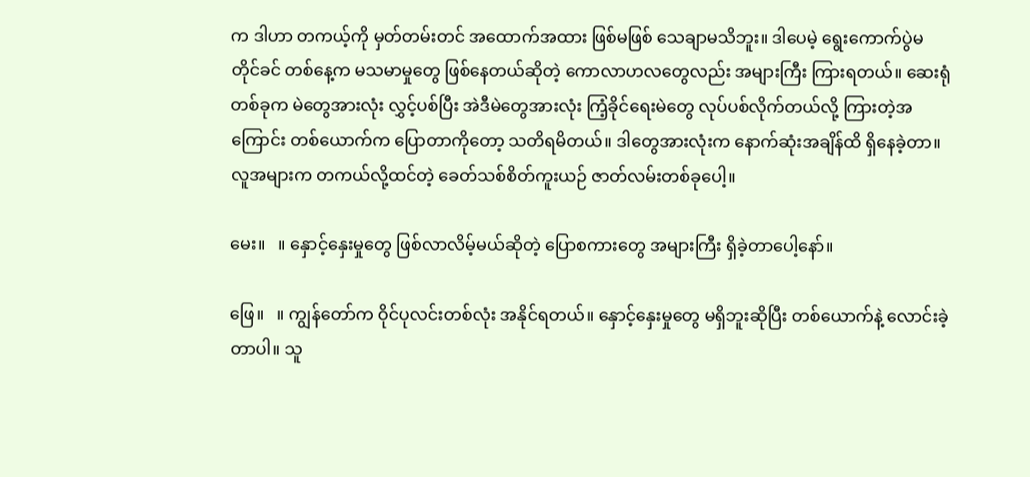က ဒါဟာ တကယ့်ကို မှတ်တမ်းတင် အထောက်အထား ဖြစ်မဖြစ် သေချာမသိဘူး။ ဒါပေမဲ့ ရွေးကောက်ပွဲမတိုင်ခင် တစ်နေ့က မသမာမှုတွေ ဖြစ်နေတယ်ဆိုတဲ့ ကောလာဟလတွေလည်း အများကြီး ကြားရတယ်။ ဆေးရုံတစ်ခုက မဲတွေအားလုံး လွှင့်ပစ်ပြီး အဲဒီမဲတွေအားလုံး ကြံ့ခိုင်ရေးမဲတွေ လုပ်ပစ်လိုက်တယ်လို့ ကြားတဲ့အကြောင်း တစ်ယောက်က ပြောတာကိုတော့ သတိရမိတယ်။ ဒါတွေအားလုံးက နောက်ဆုံးအချိန်ထိ ရှိနေခဲ့တာ။ လူအများက တကယ်လို့ထင်တဲ့ ခေတ်သစ်စိတ်ကူးယဉ် ဇာတ်လမ်းတစ်ခုပေါ့။

မေး။   ။ နှောင့်နှေးမှုတွေ ဖြစ်လာလိမ့်မယ်ဆိုတဲ့ ပြောစကားတွေ အများကြီး ရှိခဲ့တာပေါ့နော်။

ဖြေ။   ။ ကျွန်တော်က ဝိုင်ပုလင်းတစ်လုံး အနိုင်ရတယ်။ နှောင့်နှေးမှုတွေ မရှိဘူးဆိုပြီး တစ်ယောက်နဲ့ လောင်းခဲ့တာပါ။ သူ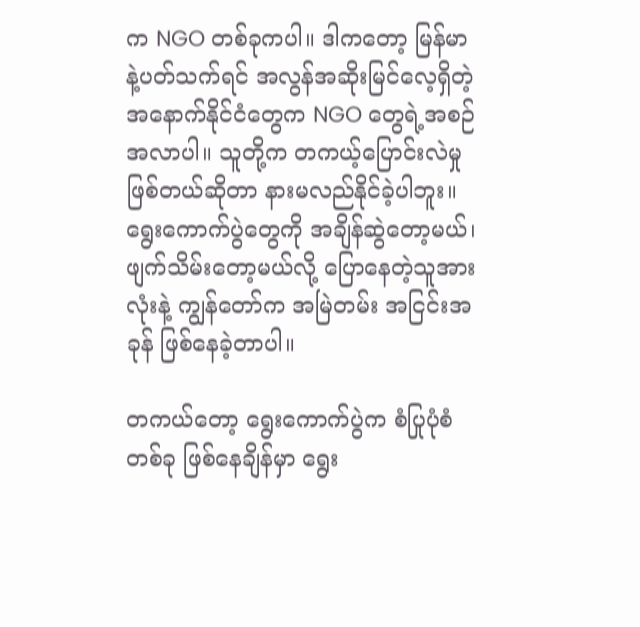က NGO တစ်ခုကပါ။ ဒါကတော့ မြန်မာနဲ့ပတ်သက်ရင် အလွန်အဆိုးမြင်လေ့ရှိတဲ့ အနောက်နိုင်ငံတွေက NGO တွေရဲ့အစဉ်အလာပါ။ သူတို့က တကယ့်ပြောင်းလဲမှုဖြစ်တယ်ဆိုတာ နားမလည်နိုင်ခဲ့ပါဘူး။ ရွေးကောက်ပွဲတွေကို အချိန်ဆွဲတော့မယ်၊ ဖျက်သိမ်းတော့မယ်လို့ ပြောနေတဲ့သူအားလုံးနဲ့ ကျွန်တော်က အမြဲတမ်း အငြင်းအခုန် ဖြစ်နေခဲ့တာပါ။

တကယ်တော့ ရွေးကောက်ပွဲက စံပြုပုံစံတစ်ခု ဖြစ်နေချိန်မှာ ရွေး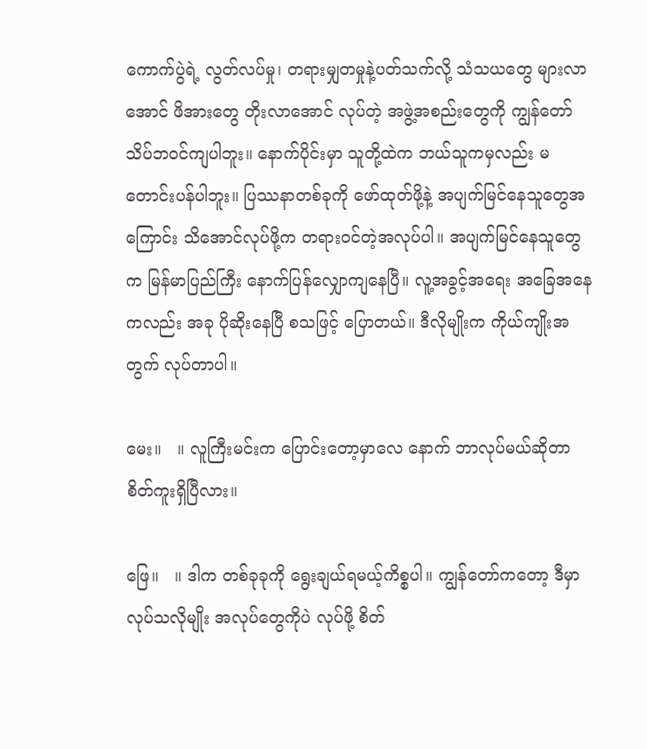ကောက်ပွဲရဲ့ လွတ်လပ်မှု၊ တရားမျှတမှုနဲ့ပတ်သက်လို့ သံသယတွေ များလာအောင် ဖိအားတွေ တိုးလာအောင် လုပ်တဲ့ အဖွဲ့အစည်းတွေကို ကျွန်တော် သိပ်ဘဝင်ကျပါဘူး။ နောက်ပိုင်းမှာ သူတို့ထဲက ဘယ်သူကမှလည်း မတောင်းပန်ပါဘူး။ ပြဿနာတစ်ခုကို ဖော်ထုတ်ဖို့နဲ့ အပျက်မြင်နေသူတွေအကြောင်း သိအောင်လုပ်ဖို့က တရားဝင်တဲ့အလုပ်ပါ။ အပျက်မြင်နေသူတွေက မြန်မာပြည်ကြီး နောက်ပြန်လျှောကျနေပြီ။ လူ့အခွင့်အရေး အခြေအနေကလည်း အခု ပိုဆိုးနေပြီ စသဖြင့် ပြောတယ်။ ဒီလိုမျိုးက ကိုယ်ကျိုးအတွက် လုပ်တာပါ။

မေး။   ။ လူကြီးမင်းက ပြောင်းတော့မှာလေ နောက် ဘာလုပ်မယ်ဆိုတာ စိတ်ကူးရှိပြီလား။

ဖြေ။   ။ ဒါက တစ်ခုခုကို ရွေးချယ်ရမယ့်ကိစ္စပါ။ ကျွန်တော်ကတော့ ဒီမှာလုပ်သလိုမျိုး အလုပ်တွေကိုပဲ လုပ်ဖို့ စိတ်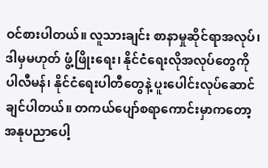ဝင်စားပါတယ်။ လူသားချင်း စာနာမှုဆိုင်ရာအလုပ်၊ ဒါမှမဟုတ် ဖွံ့ဖြိုးရေး၊ နိုင်ငံရေးလိုအလုပ်တွေကို ပါလီမန်၊ နိုင်ငံရေးပါတီတွေနဲ့ ပူးပေါင်းလုပ်ဆောင်ချင်ပါတယ်။ တကယ်ပျော်စရာကောင်းမှာကတော့ အနုပညာပေါ့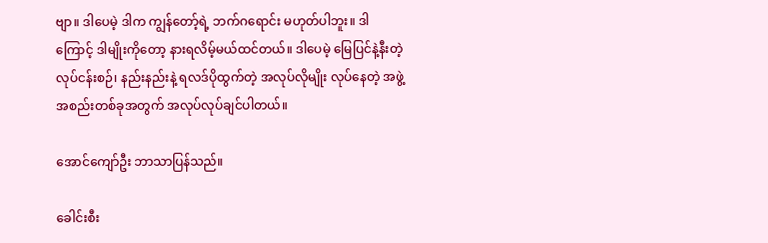ဗျာ။ ဒါပေမဲ့ ဒါက ကျွန်တော့်ရဲ့ ဘက်ဂရောင်း မဟုတ်ပါဘူး။ ဒါကြောင့် ဒါမျိုးကိုတော့ နားရလိမ့်မယ်ထင်တယ်။ ဒါပေမဲ့ မြေပြင်နဲ့နီးတဲ့ လုပ်ငန်းစဉ်၊ နည်းနည်းနဲ့ ရလဒ်ပိုထွက်တဲ့ အလုပ်လိုမျိုး လုပ်နေတဲ့ အဖွဲ့အစည်းတစ်ခုအတွက် အလုပ်လုပ်ချင်ပါတယ်။

အောင်ကျော်ဦး ဘာသာပြန်သည်။

ခေါင်းစီး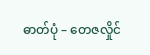ဓာတ်ပုံ – တေဇလှိုင်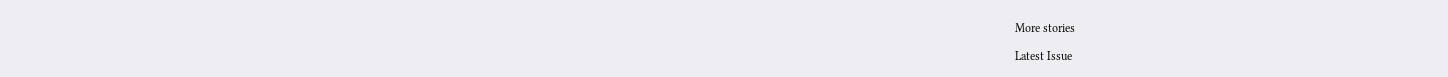More stories

Latest Issue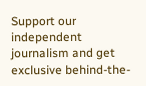Support our independent journalism and get exclusive behind-the-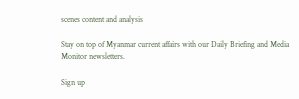scenes content and analysis

Stay on top of Myanmar current affairs with our Daily Briefing and Media Monitor newsletters.

Sign up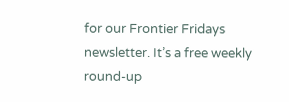for our Frontier Fridays newsletter. It’s a free weekly round-up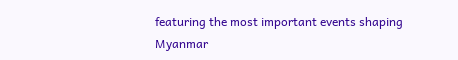featuring the most important events shaping Myanmar